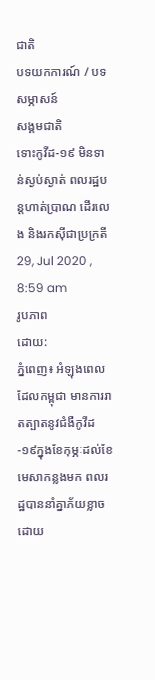ជាតិ
បទយកការណ៍ / បទសម្ភាសន៍
សង្គមជាតិ
ទោះកូវីដ-១៩ មិនទាន់ស្ងប់ស្ងាត់ ពលរដ្ឋបន្តហាត់ប្រាណ ដើរលេង និងរកស៊ីជាប្រក្រតី
29, Jul 2020 , 8:59 am
រូបភាព
ដោយ:
ភ្នំពេញ៖ អំឡុងពេលដែលកម្ពុជា មានការរាតត្បាតនូវជំងឺកូវីដ-១៩ក្នុងខែកុម្ភៈដល់ខែមេសាកន្លងមក ពលរដ្ឋបាននាំគ្នាភ័យខ្លាច ដោយ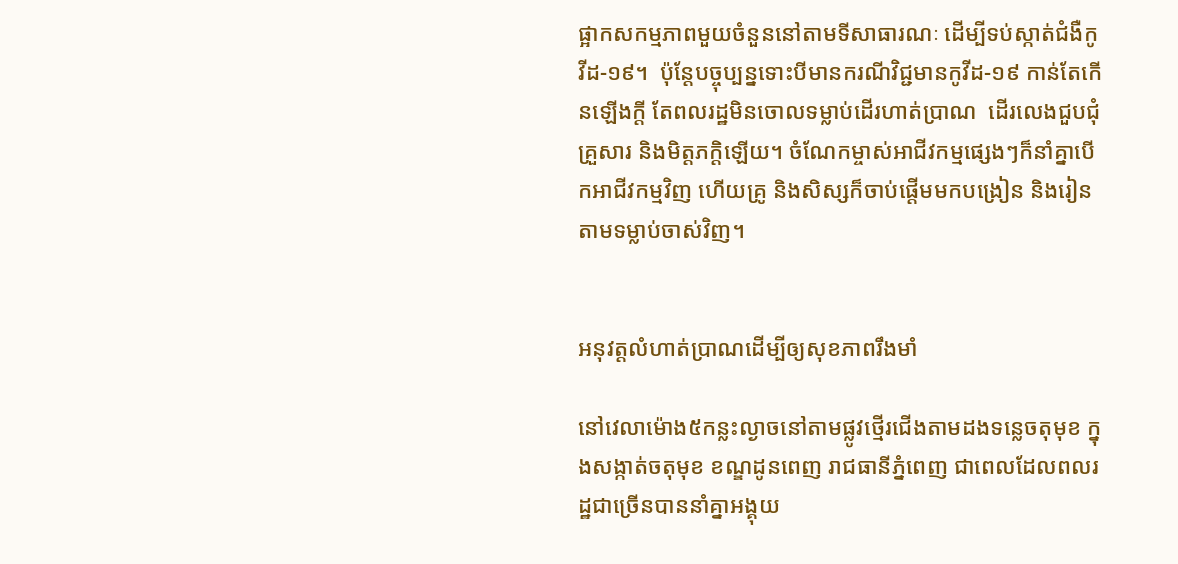ផ្អាកសកម្មភាពមួយចំនួននៅតាមទីសាធារណៈ ដើម្បីទប់ស្កាត់ជំងឺកូវីដ-១៩។  ប៉ុន្តែបច្ចុប្បន្នទោះបីមានករណីវិជ្ជមានកូវីដ-១៩ កាន់តែកើនឡើងក្តី តែពលរដ្ឋមិនចោលទម្លាប់ដើរហាត់ប្រាណ  ដើរលេងជួបជុំគ្រួសារ និងមិត្តភក្តិឡើយ។ ចំណែកម្ចាស់អាជីវកម្មផ្សេងៗក៏នាំគ្នាបើកអាជីវកម្មវិញ ហើយគ្រូ និងសិស្សក៏ចាប់ផ្តើមមកបង្រៀន និងរៀនតាមទម្លាប់ចាស់វិញ។


អនុវត្តលំហាត់ប្រាណដើម្បីឲ្យសុខភាពរឹងមាំ

នៅវេលាម៉ោង៥កន្លះល្ងាចនៅតាមផ្លូវថ្មើរជើងតាមដងទន្លេចតុមុខ ក្នុងសង្កាត់ចតុមុខ ខណ្ឌដូនពេញ រាជធានីភ្នំពេញ ជាពេលដែលពលរដ្ឋជាច្រើនបាននាំគ្នាអង្គុយ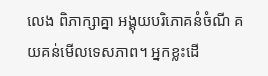លេង ពិភាក្សាគ្នា អង្គុយបរិភោគនំចំណី គយគន់មើលទេសភាព។ អ្នកខ្លះដើ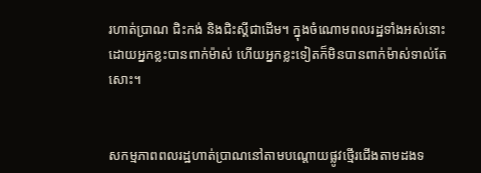រហាត់ប្រាណ ជិះកង់ និងជិះស្គីជាដើម។ ក្នុងចំណោមពលរដ្ឋទាំងអស់នោះ ដោយអ្នកខ្លះបានពាក់ម៉ាស់ ហើយអ្នកខ្លះទៀតក៏មិនបានពាក់ម៉ាស់ទាល់តែសោះ។


សកម្មភាពពលរដ្ឋហាត់ប្រាណនៅតាមបណ្តោយផ្លូវថ្មើរជើងតាមដងទ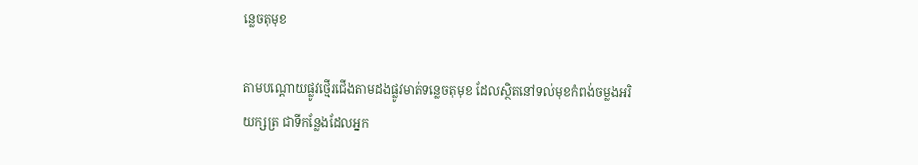ន្លេចតុមុខ

តាមបណ្តោយផ្លូវថ្មើរជើងតាមដងផ្លូវមាត់ទន្លេចតុមុខ ដែលស្ថិតនៅទល់មុខកំពង់ចម្លងអរិយក្សត្រ ជាទីកន្លែងដែលអ្នក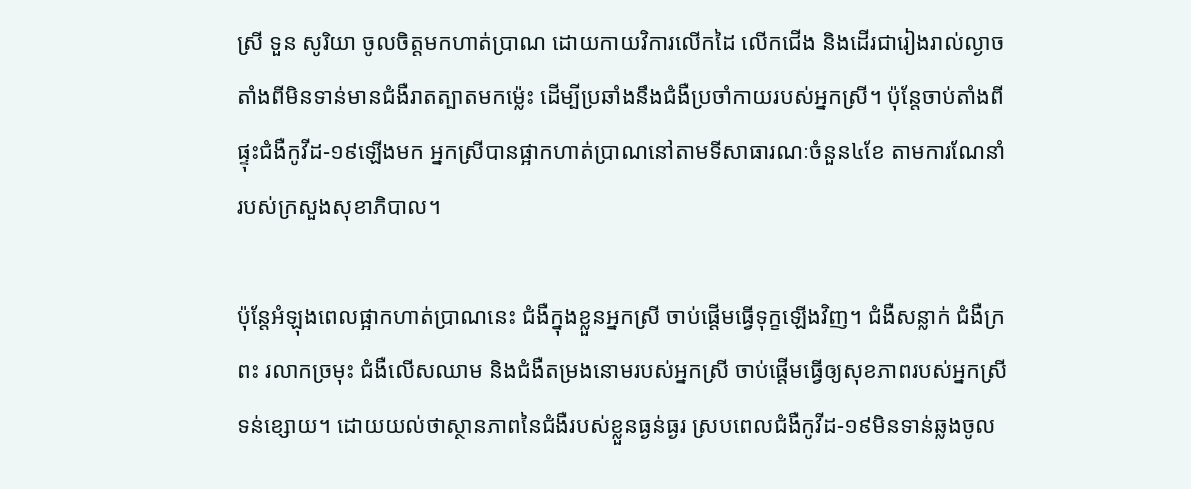ស្រី ទួន សូរិយា ចូលចិត្តមកហាត់ប្រាណ ដោយកាយវិការលើកដៃ លើកជើង និងដើរជារៀងរាល់ល្ងាច តាំងពីមិនទាន់មានជំងឺរាតត្បាតមកម្ល៉េះ ដើម្បីប្រឆាំងនឹងជំងឺប្រចាំកាយរបស់អ្នកស្រី។ ប៉ុន្តែចាប់តាំងពីផ្ទុះជំងឺកូវីដ-១៩ឡើងមក អ្នកស្រីបានផ្អាកហាត់ប្រាណនៅតាមទីសាធារណៈចំនួន៤ខែ តាមការណែនាំរបស់ក្រសួងសុខាភិបាល។

ប៉ុន្តែអំឡុងពេលផ្អាកហាត់ប្រាណនេះ ជំងឺក្នុងខ្លួនអ្នកស្រី ចាប់ផ្ដើមធ្វើទុក្ខឡើងវិញ។ ជំងឺសន្លាក់ ជំងឺក្រពះ រលាកច្រមុះ ជំងឺលើសឈាម និងជំងឺតម្រងនោមរបស់អ្នកស្រី ចាប់ផ្តើមធ្វើឲ្យសុខភាពរបស់អ្នកស្រីទន់ខ្សោយ។ ដោយយល់ថាស្ថានភាពនៃជំងឺរបស់ខ្លួនធ្ងន់ធ្ងរ ស្របពេលជំងឺកូវីដ-១៩មិនទាន់ឆ្លងចូល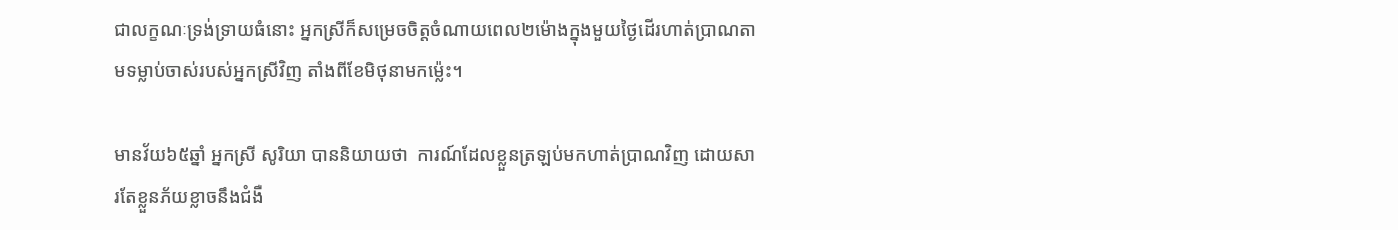ជាលក្ខណៈទ្រង់ទ្រាយធំនោះ អ្នកស្រីក៏សម្រេចចិត្តចំណាយពេល២ម៉ោងក្នុងមួយថ្ងៃដើរហាត់ប្រាណតាមទម្លាប់ចាស់របស់អ្នកស្រីវិញ តាំងពីខែមិថុនាមកម្ល៉េះ។

មានវ័យ៦៥ឆ្នាំ អ្នកស្រី សូរិយា បាននិយាយថា  ការណ៍ដែលខ្លួនត្រឡប់មកហាត់ប្រាណវិញ ដោយសារតែខ្លួនភ័យខ្លាចនឹងជំងឺ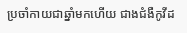ប្រចាំកាយជាឆ្នាំមកហើយ ជាងជំងឺកូវីដ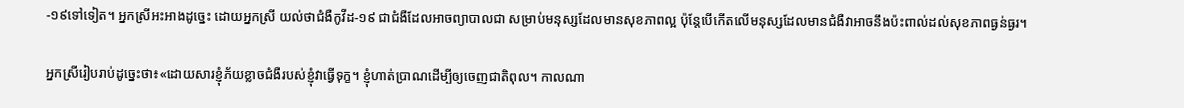-១៩ទៅទៀត។ អ្នកស្រីអះអាងដូច្នេះ ដោយអ្នកស្រី យល់ថាជំងឺកូវីដ-១៩ ជាជំងឺដែលអាចព្យាបាលជា សម្រាប់មនុស្សដែលមានសុខភាពល្អ ប៉ុន្តែបើកើតលើមនុស្សដែលមានជំងឺវាអាចនឹងប៉ះពាល់ដល់សុខភាពធ្ងន់ធ្ងរ។

អ្នកស្រីរៀបរាប់ដូច្នេះថា៖«ដោយសារខ្ញុំភ័យខ្លាចជំងឺរបស់ខ្ញុំវាធ្វើទុក្ខ។ ខ្ញុំហាត់ប្រាណដើម្បីឲ្យចេញជាតិពុល។ កាលណា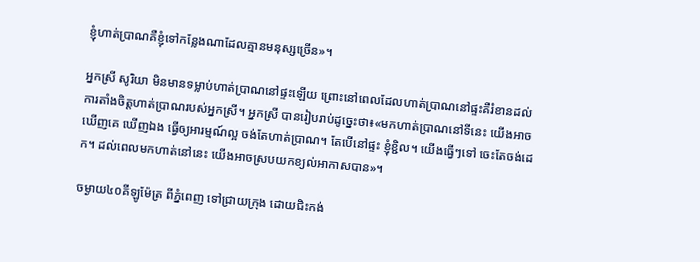ខ្ញុំហាត់ប្រាណគឺខ្ញុំទៅកន្លែងណាដែលគ្មានមនុស្សច្រើន»។

អ្នកស្រី សូរិយា មិនមានទម្លាប់ហាត់ប្រាណនៅផ្ទះឡើយ ព្រោះនៅពេលដែលហាត់ប្រាណនៅផ្ទះគឺរំខានដល់ការតាំងចិត្តហាត់ប្រាណរបស់អ្នកស្រី។ អ្នកស្រី បានរៀបរាប់ដូច្នេះថា៖«មកហាត់ប្រាណនៅទីនេះ យើងអាចឃើញគេ ឃើញឯង ធ្វើឲ្យអារម្មណ៍ល្អ ចង់តែហាត់ប្រាណ។ តែបើនៅផ្ទះ ខ្ញុំខ្ជិល។ យើងធ្វើៗទៅ ចេះតែចង់ដេក។ ដល់ពេលមកហាត់នៅនេះ យើងអាចស្របយកខ្យល់អាកាសបាន»។

ចម្ងាយ៤០គីឡូម៉ែត្រ ពីភ្នំពេញ ទៅជ្រាយក្រុង ដោយជិះកង់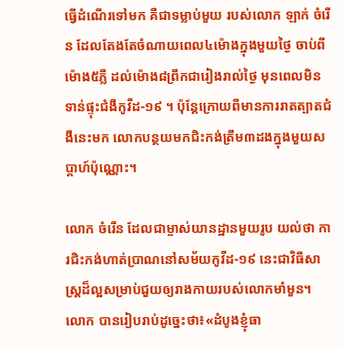ធ្វើដំណើរទៅមក គឺជាទម្លាប់មួយ របស់លោក ឡាក់ ចំរើន ដែលតែងតែចំណាយពេល៤ម៉ោងក្នុងមួយថ្ងៃ ចាប់ពីម៉ោង៥ភ្លឺ ដល់ម៉ោង៨ព្រឹកជារៀងរាល់ថ្ងៃ មុនពេលមិនទាន់ផ្ទុះជំងឺកូវីដ-១៩ ។ ប៉ុន្តែក្រោយពីមានការរាតត្បាតជំងឺនេះមក លោកបន្ថយមកជិះកង់ត្រឹម៣ដងក្នុងមួយសប្តាហ៍ប៉ុណ្ណោះ។

លោក ចំរើន ដែលជាម្ចាស់យានដ្ឋានមួយរូប យល់ថា ការជិះកង់ហាត់ប្រាណនៅសម័យកូវីដ-១៩ នេះជាវិធីសាស្ត្រដ៏ល្អសម្រាប់ជួយឲ្យរាងកាយរបស់លោកមាំមួន។ លោក បានរៀបរាប់ដូច្នេះថា៖«ដំបូងខ្ញុំធា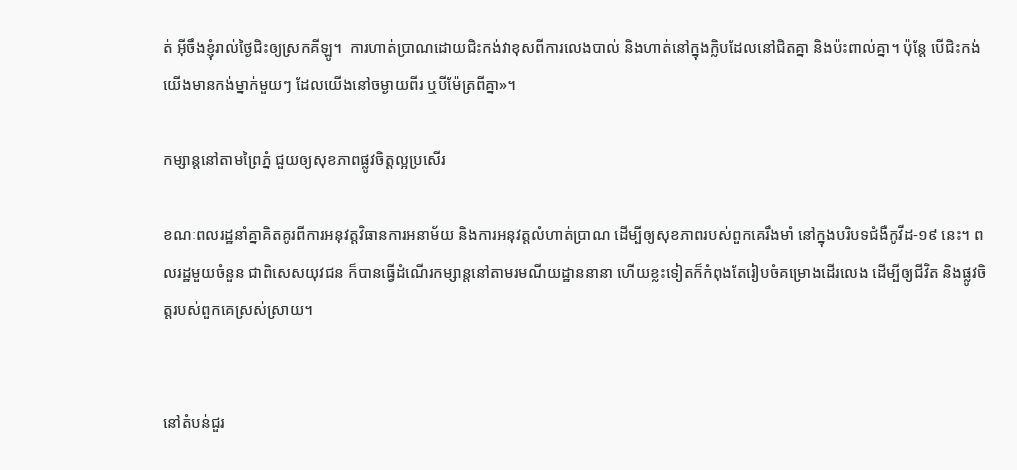ត់ អ៊ីចឹងខ្ញុំរាល់ថ្ងៃជិះឲ្យស្រកគីឡូ។  ការហាត់ប្រាណដោយជិះកង់វាខុសពីការលេងបាល់ និងហាត់នៅក្នុងក្លិបដែលនៅជិតគ្នា និងប៉ះពាល់គ្នា។ ប៉ុន្តែ បើជិះកង់ យើងមានកង់ម្នាក់មួយៗ ដែលយើងនៅចម្ងាយពីរ ឬបីម៉ែត្រពីគ្នា»។

កម្សាន្តនៅតាមព្រៃភ្នំ ជួយឲ្យសុខភាពផ្លូវចិត្តល្អប្រសើរ

ខណៈពលរដ្ឋនាំគ្នាគិតគូរពីការអនុវត្តវិធានការអនាម័យ និងការអនុវត្តលំហាត់ប្រាណ ដើម្បីឲ្យសុខភាពរបស់ពួកគេរឹងមាំ នៅក្នុងបរិបទជំងឺកូវីដ-១៩ នេះ។ ពលរដ្ឋមួយចំនួន ជាពិសេសយុវជន ក៏បានធ្វើដំណើរកម្សាន្តនៅតាមរមណីយដ្ឋាននានា ហើយខ្លះទៀតក៏កំពុងតែរៀបចំគម្រោងដើរលេង ដើម្បីឲ្យជីវិត និងផ្លូវចិត្តរបស់ពួកគេស្រស់ស្រាយ។


នៅតំបន់ជួរ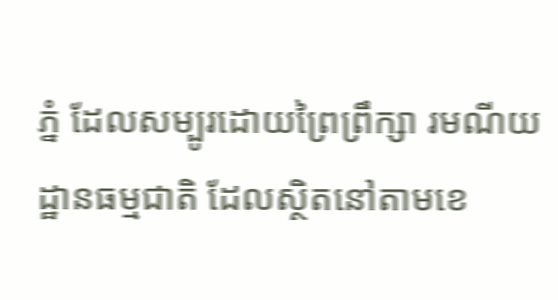ភ្នំ ដែលសម្បូរដោយព្រៃព្រឹក្សា រមណីយដ្ឋានធម្មជាតិ ដែលស្ថិតនៅតាមខេ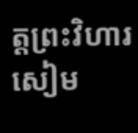ត្តព្រះវិហារ សៀម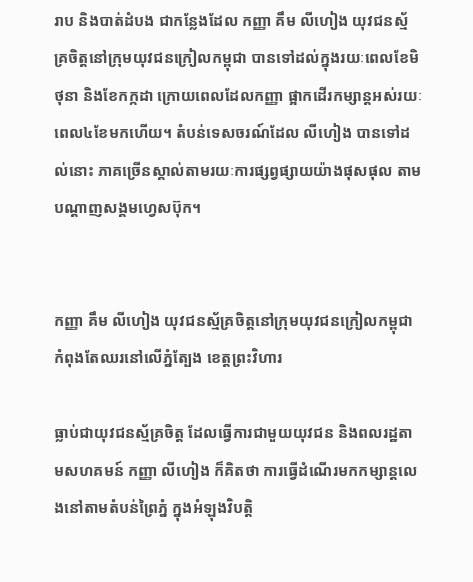រាប និងបាត់ដំបង ជាកន្លែងដែល កញ្ញា គឹម លីហៀង យុវជនស្ម័គ្រចិត្តនៅក្រុមយុវជនក្រៀលកម្ពុជា បានទៅដល់ក្នុងរយៈពេលខែមិថុនា និងខែកក្កដា ក្រោយពេលដែលកញ្ញា ផ្អាកដើរកម្សាន្តអស់រយៈពេល៤ខែមកហើយ។ តំបន់ទេសចរណ៍ដែល លីហៀង បានទៅដល់នោះ ភាគច្រើនស្គាល់តាមរយៈការផ្សព្វផ្សាយយ៉ាងផុសផុល តាមបណ្តាញសង្គមហ្វេសប៊ុក។


កញ្ញា គឹម លីហៀង យុវជនស្ម័គ្រចិត្តនៅក្រុមយុវជនក្រៀលកម្ពុជា កំពុងតែឈរនៅលើភ្នំត្បែង ខេត្តព្រះវិហារ

ធ្លាប់ជាយុវជនស្ម័គ្រចិត្ត ដែលធ្វើការជាមួយយុវជន និងពលរដ្ឋតាមសហគមន៍ កញ្ញា លីហៀង ក៏គិតថា ការធ្វើដំណើរមកកម្សាន្តលេងនៅតាមតំបន់ព្រៃភ្នំ ក្នុងអំឡុងវិបត្តិ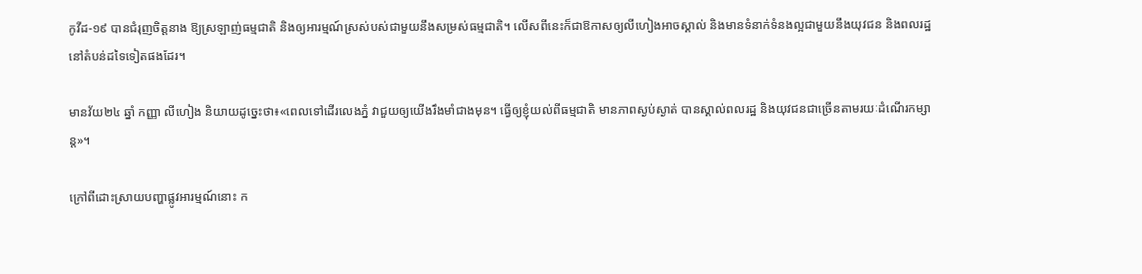កូវីដ-១៩ បានជំរុញចិត្តនាង ឱ្យស្រឡាញ់ធម្មជាតិ និងឲ្យអារម្មណ៍ស្រស់បស់ជាមួយនឹងសម្រស់ធម្មជាតិ។ លើសពីនេះក៏ជាឱកាសឲ្យលីហៀងអាចស្គាល់ និងមានទំនាក់ទំនងល្អជាមួយនឹងយុវជន និងពលរដ្ឋនៅតំបន់ដទៃទៀតផងដែរ។

មានវ័យ២៤ ឆ្នាំ កញ្ញា លីហៀង និយាយដូច្នេះថា៖«ពេលទៅដើរលេងភ្នំ វាជួយឲ្យយើងរឹងមាំជាងមុន។ ធ្វើឲ្យខ្ញុំយល់ពីធម្មជាតិ មានភាពស្ងប់ស្ងាត់ បានស្គាល់ពលរដ្ឋ និងយុវជនជាច្រើនតាមរយៈដំណើរកម្សាន្ត»។

ក្រៅពីដោះស្រាយបញ្ហាផ្លូវអារម្មណ៍នោះ ក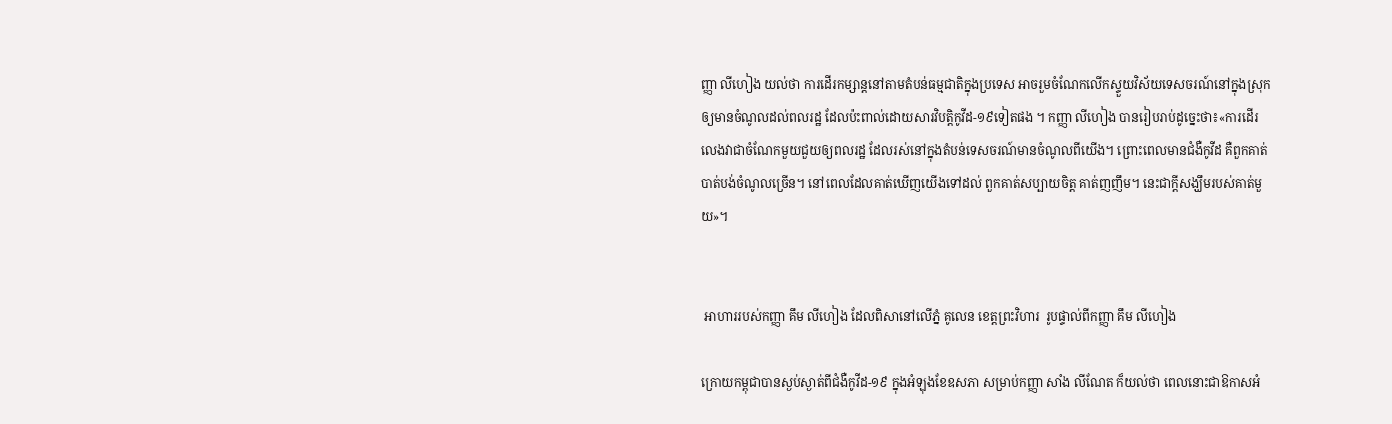ញ្ញា លីហៀង យល់ថា ការដើរកម្សាន្តនៅតាមតំបន់ធម្មជាតិក្នុងប្រទេស អាចរួមចំណែកលើកស្ទួយវិស័យទេសចរណ៍នៅក្នុងស្រុក ឲ្យមានចំណូលដល់ពលរដ្ឋ ដែលប៉ះពាល់ដោយសារវិបត្តិកូវីដ-១៩ទៀតផង ។ កញ្ញា លីហៀង បានរៀបរាប់ដូច្នេះថា៖«ការដើរលេងវាជាចំណែកមួយជួយឲ្យពលរដ្ឋ ដែលរស់នៅក្នុងតំបន់ទេសចរណ៍មានចំណូលពីយើង។ ព្រោះពេលមានជំងឺកូវីដ គឺពួកគាត់បាត់បង់ចំណូលច្រើន។ នៅពេលដែលគាត់ឃើញយើងទៅដល់ ពួកគាត់សប្បាយចិត្ត គាត់ញញឹម។ នេះជាក្តីសង្ឃឹមរបស់គាត់មួយ»។


 អាហាររបស់កញ្ញា គឹម លីហៀង ដែលពិសានៅលើភ្នំ គូលេន ខេត្តព្រះវិហារ  រូបផ្ទាល់ពីកញ្ញា គឹម លីហៀង

ក្រោយកម្ពុជាបានស្ងប់ស្ងាត់ពីជំងឺកូវីដ-១៩ ក្នុងអំឡុងខែឧសភា សម្រាប់កញ្ញា សាំង លីណែត ក៏យល់ថា ពេលនោះជាឱកាសអំ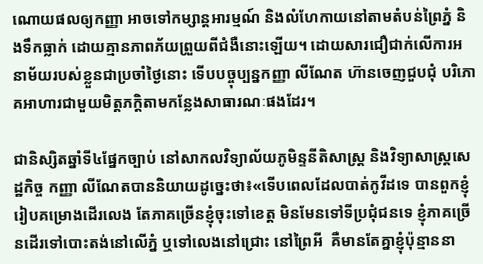ណោយផលឲ្យកញ្ញា អាចទៅកម្សាន្តអារម្មណ៍ និងលំហែកាយនៅតាមតំបន់ព្រៃភ្នំ និងទឹកធ្លាក់ ដោយគ្មានភាពភ័យព្រួយពីជំងឺនោះឡើយ។ ដោយសារជឿជាក់លើការអនាម័យរបស់ខ្លួនជាប្រចាំថ្ងៃនោះ ទើបបច្ចុប្បន្នកញ្ញា លីណែត ហ៊ានចេញជួបជុំ បរិភោគអាហារជាមួយមិត្តភក្តិតាមកន្លែងសាធារណៈផងដែរ។

ជានិស្សិតឆ្នាំទី៤ផ្នែកច្បាប់ នៅសាកលវិទ្យាល័យភូមិន្ទនីតិសាស្ត្រ និងវិទ្យាសាស្ត្រសេដ្ឋកិច្ច កញ្ញា លីណែតបាននិយាយដូច្នេះថា៖«ទើបពេលដែលបាត់កូវីដទេ បានពួកខ្ញុំរៀបគម្រោងដើរលេង តែភាគច្រើនខ្ញុំចុះទៅខេត្ត មិនមែនទៅទីប្រជុំជនទេ ខ្ញុំភាគច្រើនដើរទៅបោះតង់នៅលើភ្នំ ឬទៅលេងនៅជ្រោះ នៅព្រៃអី  គឺមានតែគ្នាខ្ញុំប៉ុន្មាននា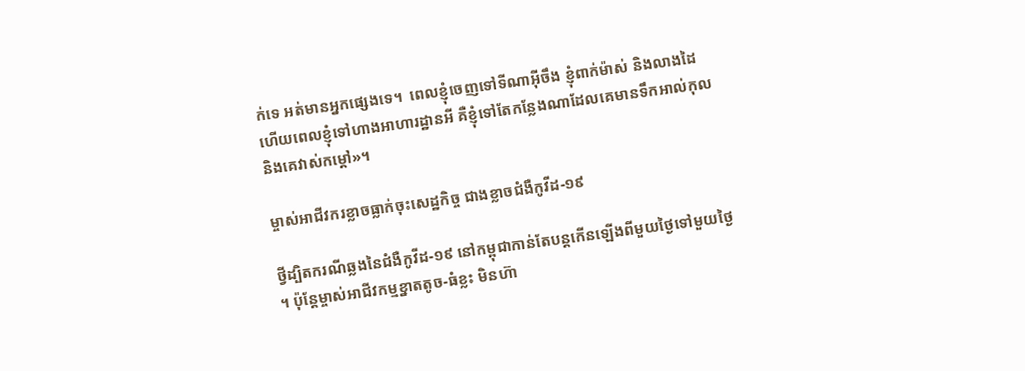ក់ទេ អត់មានអ្នកផ្សេងទេ។  ពេលខ្ញុំចេញទៅទីណាអ៊ីចឹង ខ្ញុំពាក់ម៉ាស់ និងលាងដៃ ហើយពេលខ្ញុំទៅហាងអាហារដ្ឋានអី គឺខ្ញុំទៅតែកន្លែងណាដែលគេមានទឹកអាល់កុល និងគេវាស់កម្តៅ»។

ម្ចាស់អាជីវករខ្លាចធ្លាក់ចុះសេដ្ឋកិច្ច ជាងខ្លាចជំងឺកូវីដ-១៩

ថ្វីដ្បិតករណីឆ្លងនៃជំងឺកូវីដ-១៩ នៅកម្ពុជាកាន់តែបន្តកើនឡើងពីមួយថ្ងៃទៅមួយថ្ងៃ។ ប៉ុន្តែម្ចាស់អាជីវកម្មខ្នាតតូច-ធំខ្លះ មិនហ៊ា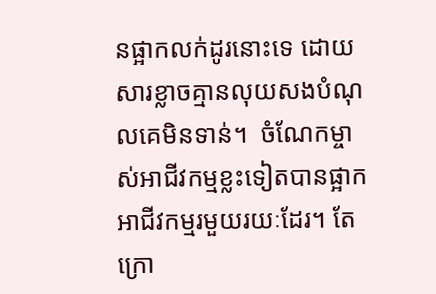នផ្អាកលក់ដូរនោះទេ ដោយសារខ្លាចគ្មានលុយសងបំណុលគេមិនទាន់។  ចំណែកម្ចាស់អាជីវកម្មខ្លះទៀតបានផ្អាកអាជីវកម្មរមួយរយៈដែរ។ តែក្រោ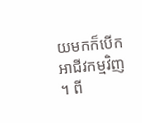យមកក៏បើកអាជីវកម្មវិញ។ ពី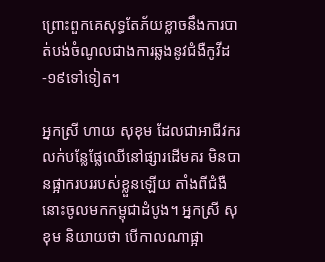ព្រោះពួកគេសុទ្ធតែភ័យខ្លាចនឹងការបាត់បង់ចំណូលជាងការឆ្លងនូវជំងឺកូវីដ-១៩ទៅទៀត។

អ្នកស្រី ហាយ សុខុម ដែលជាអាជីវករលក់បន្លែផ្លែឈើនៅផ្សារដើមគរ មិនបានផ្អាករបររបស់ខ្លួនឡើយ តាំងពីជំងឺនោះចូលមកកម្ពុជាដំបូង។ អ្នកស្រី សុខុម និយាយថា បើកាលណាផ្អា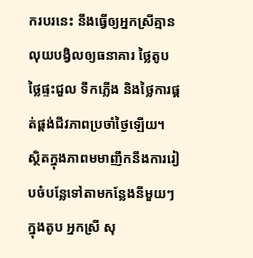ករបរនេះ នឹងធ្វើឲ្យអ្នកស្រីគ្មានលុយបង្វិលឲ្យធនាគារ ថ្លៃតូប ថ្លៃផ្ទះជួល ទឹកភ្លើង និងថ្លៃការផ្គត់ផ្គង់ជីវភាពប្រចាំថ្ងៃឡើយ។ ស្ថិតក្នុងភាពមមាញឹកនឹងការរៀបចំបន្លែទៅតាមកន្លែងនីមួយៗក្នុងតូប អ្នកស្រី សុ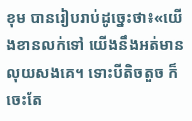ខុម បានរៀបរាប់ដូច្នេះថា៖«យើងខានលក់ទៅ យើងនឹងអត់មានលុយសងគេ។ ទោះបីតិចតួច ក៏ចេះតែ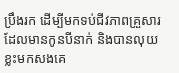ប្រឹងរក ដើម្បីមកទប់ជីវភាពគ្រួសារដែលមានកូនបីនាក់ និងបានលុយខ្លះមកសងគេ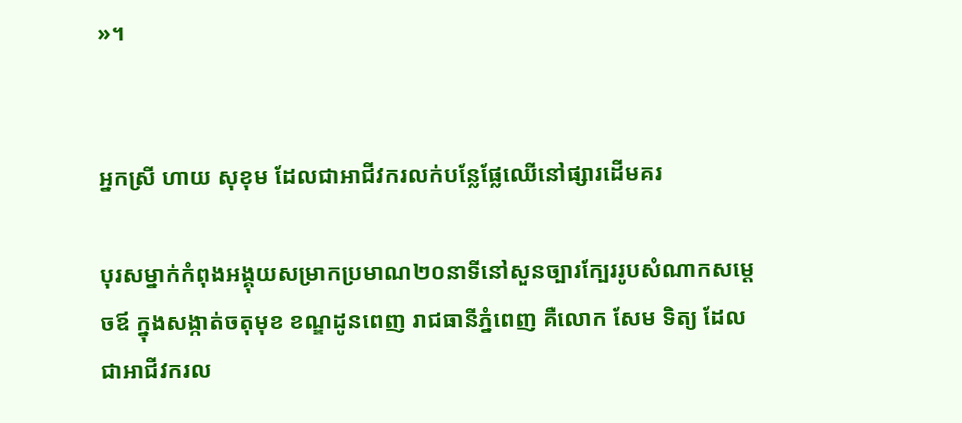»។


អ្នកស្រី ហាយ សុខុម ដែលជាអាជីវករលក់បន្លែផ្លែឈើនៅផ្សារដើមគរ

បុរសម្នាក់កំពុងអង្គុយសម្រាកប្រមាណ២០នាទីនៅសួនច្បារក្បែររូបសំណាកសម្តេចឪ ក្នុងសង្កាត់ចតុមុខ ខណ្ឌដូនពេញ រាជធានីភ្នំពេញ គឺលោក សែម ទិត្យ ដែលជាអាជីវករល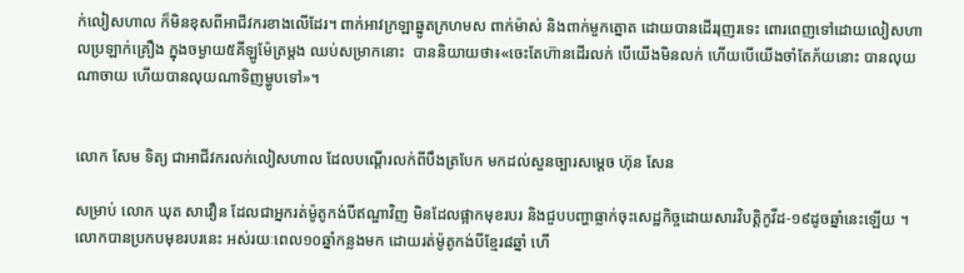ក់លៀសហាល ក៏មិនខុសពីអាជីវករខាងលើដែរ។ ពាក់អាវក្រឡាឆ្នូតក្រហមស ពាក់ម៉ាស់ និងពាក់មួកត្នោត ដោយបានដើររុញរទេះ ពោរពេញទៅដោយលៀសហាលប្រឡាក់គ្រឿង ក្នុងចម្ងាយ៥គីឡូម៉ែត្រម្តង ឈប់សម្រាកនោះ  បាននិយាយថា៖«ចេះតែហ៊ានដើរលក់ បើយើងមិនលក់ ហើយបើយើងចាំតែភ័យនោះ បានលុយណាចាយ ហើយបានលុយណាទិញម្ហូបទៅ»។


លោក សែម ទិត្យ ជាអាជីវករលក់លៀសហាល ដែលបណ្តើរលក់ពីបឹងត្របែក មកដល់សួនច្បារសម្តេច ហ៊ុន សែន

សម្រាប់ លោក ឃុត សាវឿន ដែលជាអ្នករត់ម៉ូតូកង់បីឥណ្ឌាវិញ មិនដែលផ្អាកមុខរបរ និងជួបបញ្ហាធ្លាក់ចុះសេដ្ឋកិច្ចដោយសារវិបត្តិកូវីដ-១៩ដូចឆ្នាំនេះឡើយ ។ លោកបានប្រកបមុខរបរនេះ អស់រយៈពេល១០ឆ្នាំកន្លងមក ដោយរត់ម៉ូតូកង់បីខ្មែរ៨ឆ្នាំ ហើ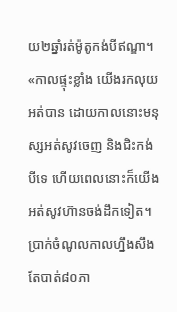យ២ឆ្នាំរត់ម៉ូតូកង់បីឥណ្ឌា។ «កាលផ្ទុះខ្លាំង យើងរកលុយអត់បាន ដោយកាលនោះមនុស្សអត់សូវចេញ និងជិះកង់បីទេ ហើយពេលនោះក៏យើងអត់សូវហ៊ានចង់ដឹកទៀត។ ប្រាក់ចំណូលកាលហ្នឹងសឹងតែបាត់៨០ភា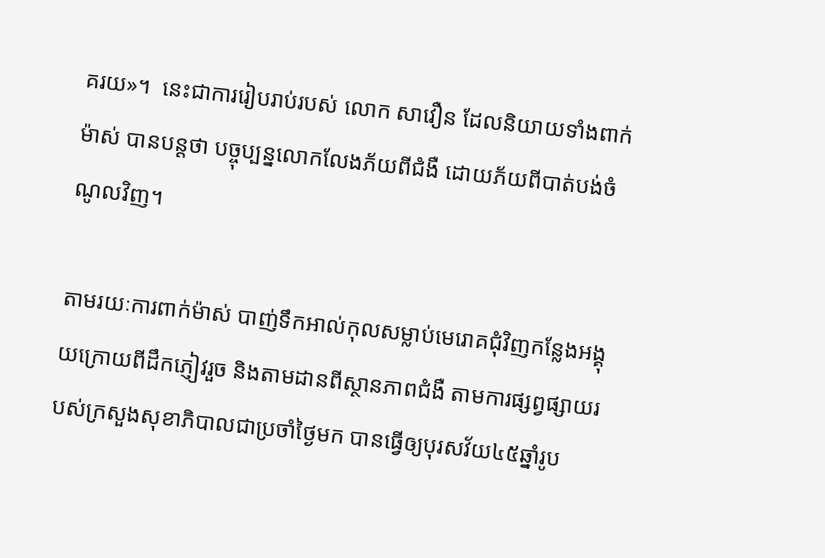គរយ»។  នេះជាការរៀបរាប់របស់ លោក សាវឿន ដែលនិយាយទាំងពាក់ម៉ាស់ បានបន្តថា បច្ចុប្បន្នលោកលែងភ័យពីជំងឺ ដោយភ័យពីបាត់បង់ចំណូលវិញ។

តាមរយៈការពាក់ម៉ាស់ បាញ់ទឹកអាល់កុលសម្លាប់មេរោគជុំវិញកន្លែងអង្គុយក្រោយពីដឹកភ្ញៀវរួច និងតាមដានពីស្ថានភាពជំងឺ តាមការផ្សព្វផ្សាយរបស់ក្រសួងសុខាភិបាលជាប្រចាំថ្ងៃមក បានធ្វើឲ្យបុរសវ័យ៤៥ឆ្នាំរូប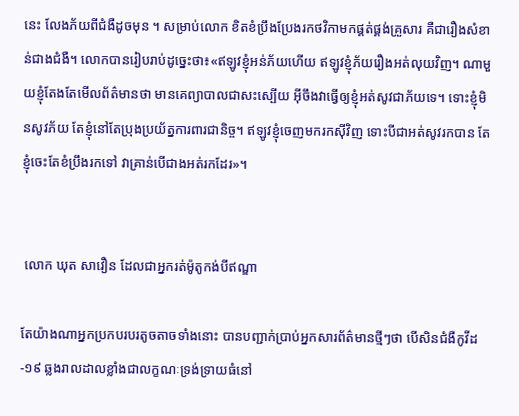នេះ លែងភ័យពីជំងឺដូចមុន ។ សម្រាប់លោក ខិតខំប្រឹងប្រែងរកថវិកាមកផ្គត់ផ្គង់គ្រួសារ គឺជារឿងសំខាន់ជាងជំងឺ។ លោកបានរៀបរាប់ដូច្នេះថា៖«ឥឡូវខ្ញុំអន់ភ័យហើយ ឥឡូវខ្ញុំភ័យរឿងអត់លុយវិញ។ ណាមួយខ្ញុំតែងតែមើលព័ត៌មានថា មានគេព្យាបាលជាសះស្បើយ អ៊ីចឹងវាធ្វើឲ្យខ្ញុំអត់សូវជាភ័យទេ។ ទោះខ្ញុំមិនសូវភ័យ តែខ្ញុំនៅតែប្រុងប្រយ័ត្នការពារជានិច្ច។ ឥឡូវខ្ញុំចេញមករកស៊ីវិញ ទោះបីជាអត់សូវរកបាន តែខ្ញុំចេះតែខំប្រឹងរកទៅ វាគ្រាន់បើជាងអត់រកដែរ»។


 លោក ឃុត សាវឿន ដែលជាអ្នករត់ម៉ូតូកង់បីឥណ្ឌា

តែយ៉ាងណាអ្នកប្រកបរបរតូចតាចទាំងនោះ បានបញ្ជាក់ប្រាប់អ្នកសារព័ត៌មានថ្មីៗថា បើសិនជំងឺកូវីដ-១៩ ឆ្លងរាលដាលខ្លាំងជាលក្ខណៈទ្រង់ទ្រាយធំនៅ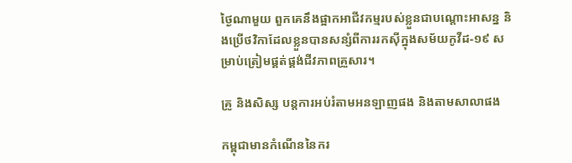ថ្ងៃណាមួយ ពួកគេនឹងផ្អាកអាជីវកម្មរបស់ខ្លួនជាបណ្តោះអាសន្ន និងប្រើថវិកាដែលខ្លួនបានសន្សំពីការរកស៊ីក្នុងសម័យកូវីដ-១៩ សម្រាប់ត្រៀមផ្គត់ផ្គង់ជីវភាពគ្រួសារ។

គ្រូ និងសិស្ស បន្តការអប់រំតាមអនឡាញផង និងតាមសាលាផង

កម្ពុជាមានកំណើននៃករ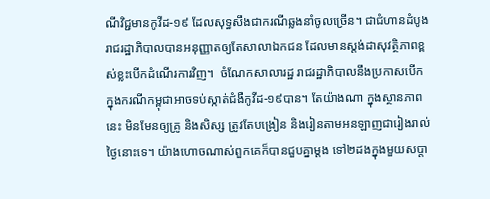ណីវិជ្ជមានកូវីដ-១៩ ដែលសុទ្ធសឹងជាករណីឆ្លងនាំចូលច្រើន។ ជាជំហានដំបូងរាជរដ្ឋាភិបាលបានអនុញ្ញាតឲ្យតែសាលាឯកជន ដែលមានស្តង់ដាសុវត្ថិភាពខ្ពស់ខ្លះបើកដំណើរការវិញ។  ចំណែកសាលារដ្ឋ រាជរដ្ឋាភិបាលនឹងប្រកាសបើក ក្នុងករណីកម្ពុជាអាចទប់ស្កាត់ជំងឺកូវីដ-១៩បាន។ តែយ៉ាងណា ក្នុងស្ថានភាពនេះ មិនមែនឲ្យគ្រូ និងសិស្ស ត្រូវតែបង្រៀន និងរៀនតាមអនឡាញជារៀងរាល់ថ្ងៃនោះទេ។ យ៉ាងហោចណាស់ពួកគេក៏បានជួបគ្នាម្តង ទៅ២ដងក្នុងមួយសប្តា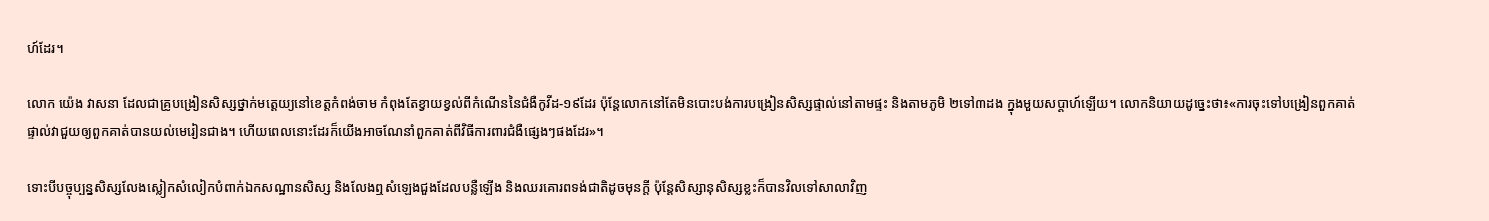ហ៍ដែរ។

លោក យ៉េង វាសនា ដែលជាគ្រូបង្រៀនសិស្សថ្នាក់មត្តេយ្យនៅខេត្តកំពង់ចាម កំពុងតែខ្វាយខ្វល់ពីកំណើននៃជំងឺកូវីដ-១៩ដែរ ប៉ុន្តែលោកនៅតែមិនបោះបង់ការបង្រៀនសិស្សផ្ទាល់នៅតាមផ្ទះ និងតាមភូមិ ២ទៅ៣ដង ក្នុងមួយសប្តាហ៍ឡើយ។ លោកនិយាយដូច្នេះថា៖«ការចុះទៅបង្រៀនពួកគាត់ផ្ទាល់វាជួយឲ្យពួកគាត់បានយល់មេរៀនជាង។ ហើយពេលនោះដែរក៏យើងអាចណែនាំពួកគាត់ពីវិធីការពារជំងឺផ្សេងៗផងដែរ»។

ទោះបីបច្ចុប្បន្នសិស្សលែងស្លៀកសំលៀកបំពាក់ឯកសណ្ឋានសិស្ស និងលែងឮសំឡេងជួងដែលបន្លឺឡើង និងឈរគោរពទង់ជាតិដូចមុនក្តី ប៉ុន្តែសិស្សានុសិស្សខ្លះក៏បានវិលទៅសាលាវិញ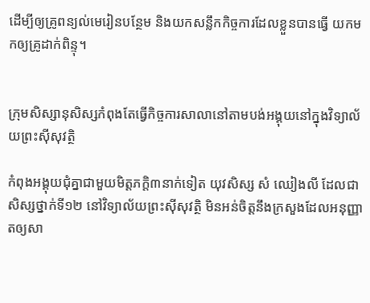ដើម្បីឲ្យគ្រូពន្យល់មេរៀនបន្ថែម និងយកសន្លឹកកិច្ចការដែលខ្លួនបានធ្វើ យកមកឲ្យគ្រូដាក់ពិន្ទុ។


ក្រុមសិស្សានុសិស្សកំពុងតែធ្វើកិច្ចការសាលានៅតាមបង់អង្គុយនៅក្នុងវិទ្យាល័យព្រះស៊ីសុវត្ថិ

កំពុងអង្គុយជុំគ្នាជាមួយមិត្តភក្តិ៣នាក់ទៀត យុវសិស្ស សំ ឈៀងលី ដែលជាសិស្សថ្នាក់ទី១២ នៅវិទ្យាល័យព្រះស៊ីសុវត្ថិ មិនអន់ចិត្តនឹងក្រសួងដែលអនុញ្ញាតឲ្យសា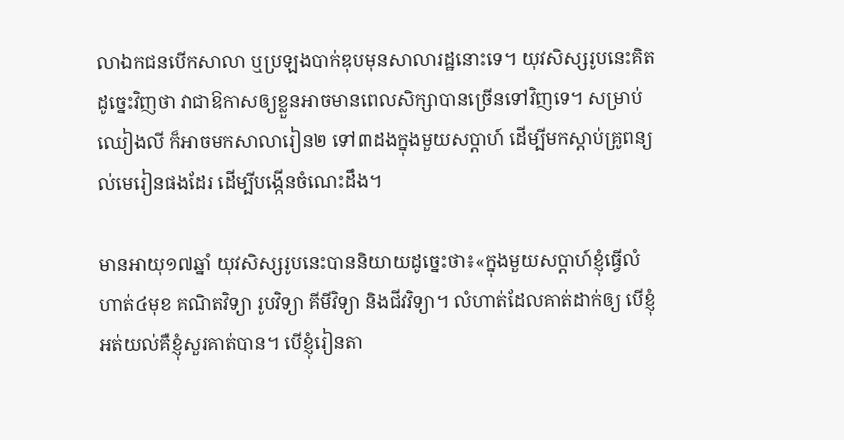លាឯកជនបើកសាលា ឬប្រឡងបាក់ឌុបមុនសាលារដ្ឋនោះទេ។ យុវសិស្សរូបនេះគិតដូច្នេះវិញថា វាជាឱកាសឲ្យខ្លួនអាចមានពេលសិក្សាបានច្រើនទៅវិញទេ។ សម្រាប់ ឈៀងលី ក៏អាចមកសាលារៀន២ ទៅ៣ដងក្នុងមួយសប្តាហ៍ ដើម្បីមកស្តាប់គ្រូពន្យល់មេរៀនផងដែរ ដើម្បីបង្កើនចំណេះដឹង។

មានអាយុ១៧ឆ្នាំ យុវសិស្សរូបនេះបាននិយាយដូច្នេះថា៖«ក្នុងមួយសប្តាហ៍ខ្ញុំធ្វើលំហាត់៤មុខ គណិតវិទ្យា រូបវិទ្យា គីមីវិទ្យា និងជីវវិទ្យា។ លំហាត់ដែលគាត់ដាក់ឲ្យ បើខ្ញុំអត់យល់គឺខ្ញុំសួរគាត់បាន។ បើខ្ញុំរៀនតា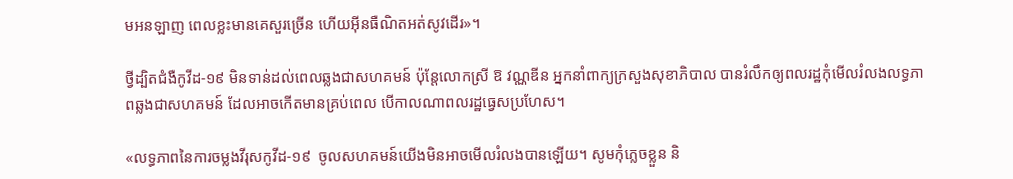មអនឡាញ ពេលខ្លះមានគេសួរច្រើន ហើយអ៊ីនធឺណិតអត់សូវដើរ»។

ថ្វីដ្បិតជំងឺកូវីដ-១៩ មិនទាន់ដល់ពេលឆ្លងជាសហគមន៍ ប៉ុន្តែលោកស្រី ឱ វណ្ណឌីន អ្នកនាំពាក្យក្រសួងសុខាភិបាល បានរំលឹកឲ្យពលរដ្ឋកុំមើលរំលងលទ្ធភាពឆ្លងជាសហគមន៍ ដែលអាចកើតមានគ្រប់ពេល បើកាលណាពលរដ្ឋធ្វេសប្រហែស។

«លទ្ធភាពនៃការចម្លងវីរុសកូវីដ-១៩  ចូលសហគមន៍យើងមិនអាចមើលរំលងបានឡើយ។ សូមកុំភ្លេចខ្លួន និ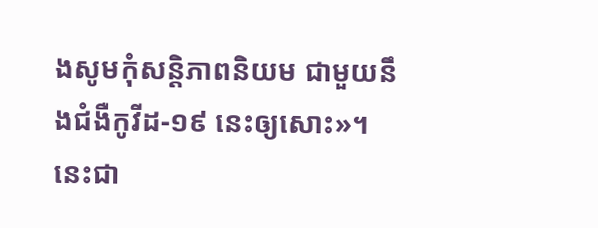ងសូមកុំសន្តិភាពនិយម ជាមួយនឹងជំងឺកូវីដ-១៩ នេះឲ្យសោះ»។ នេះជា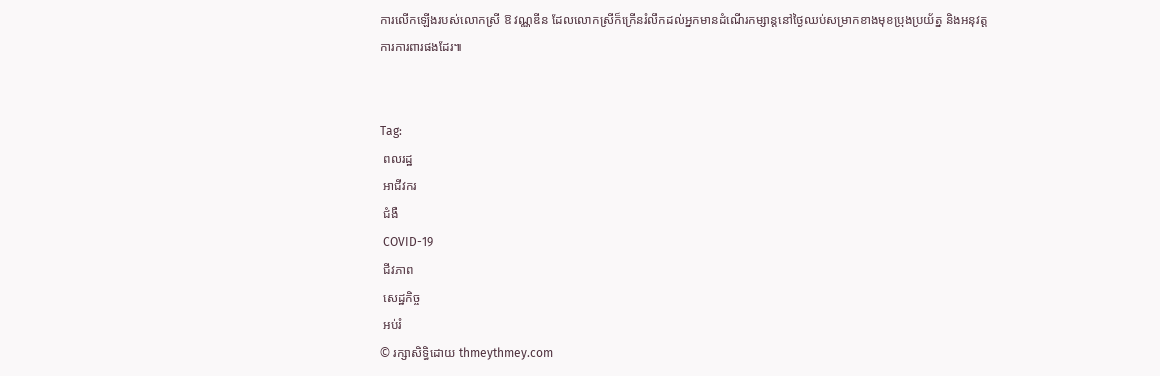ការលើកឡើងរបស់លោកស្រី ឱ វណ្ណឌីន ដែលលោកស្រីក៏ក្រើនរំលឹកដល់អ្នកមានដំណើរកម្សាន្តនៅថ្ងៃឈប់សម្រាកខាងមុខប្រុងប្រយ័ត្ន និងអនុវត្តការការពារផងដែរ៕


Tag:
 ពលរដ្ឋ
 អាជីវករ
 ជំងឺ
 COVID-19
 ជីវភាព
 សេដ្ឋកិច្ច
 អប់រំ
© រក្សាសិទ្ធិដោយ thmeythmey.com